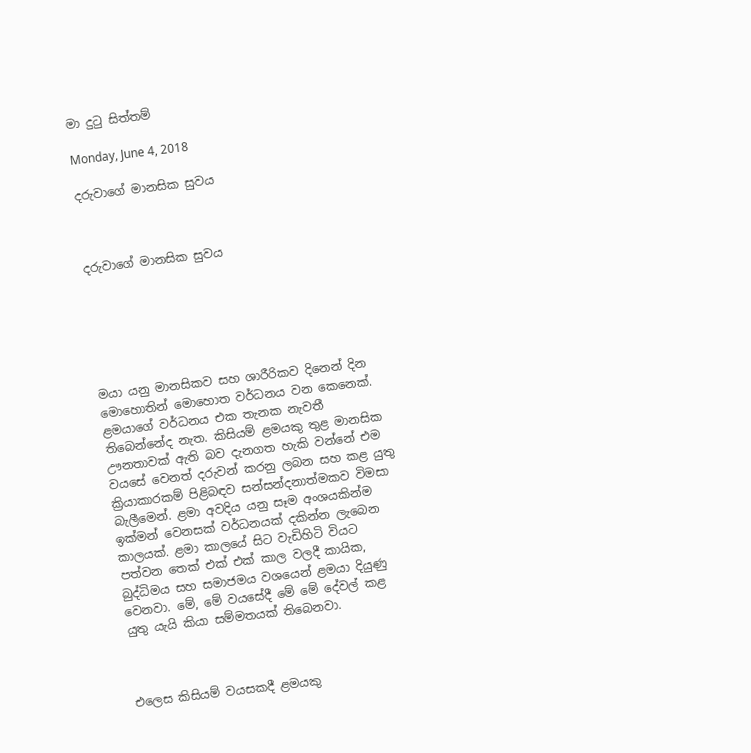මා දුටු සිත්තම්

Monday, June 4, 2018

දරුවාගේ මානසික සුවය



දරුවාගේ මානසික සුවය






මයා යනු මානසිකව සහ ශාරීරිකව දිනෙන් දින මොහොතින් මොහොත වර්ධනය වන කෙනෙක්. ළමයාගේ වර්ධනය එක තැනක නැවතී තිබෙන්නේද නැත. කිසියම් ළමයකු තුළ මානසික ඌනතාවක් ඇති බව දැනගත හැකි වන්නේ එම වයසේ වෙනත් දරුවන් කරනු ලබන සහ කළ යුතු ක්‍රියාකාරකම් පිළිබඳව සන්සන්දනාත්මකව විමසා බැලීමෙන්. ළමා අවදිය යනු සෑම අංශයකින්ම ඉක්මන් වෙනසක් වර්ධනයක් දකින්න ලැබෙන කාලයක්. ළමා කාලයේ සිට වැඩිහිටි වියට පත්වන තෙක් එක් එක් කාල වලදී කායික, බුද්ධිමය සහ සමාජමය වශයෙන් ළමයා දියුණු වෙනවා. මේ, මේ වයසේදී මේ මේ දේවල් කළ යුතු යැයි කියා සම්මතයක් තිබෙනවා.



එලෙස කිසියම් වයසකදී ළමයකු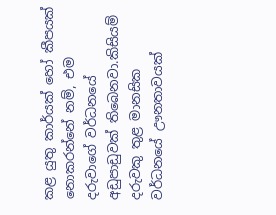කළ යුතු කාර්යක් හෝ කීපයක් නොකරන්නේ නම්, එම දරුවාගේ වර්ධනයේ අඩුපාඩුවක් තිබෙනවා.කිසියම් දරුවකු තුළ මානසික වර්ධනයේ ඌනතාවයක්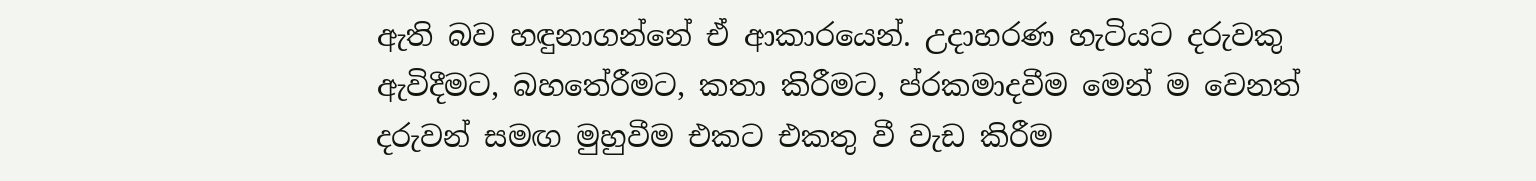ඇති බව හඳුනාගන්නේ ඒ ආකාරයෙන්. උදාහරණ හැටියට දරුවකු ඇවිදීමට, බහතේරීමට, කතා කිරීමට, ප්රකමාදවීම මෙන් ම වෙනත් දරුවන් සමඟ මුහුවීම එකට එකතු වී වැඩ කිරීම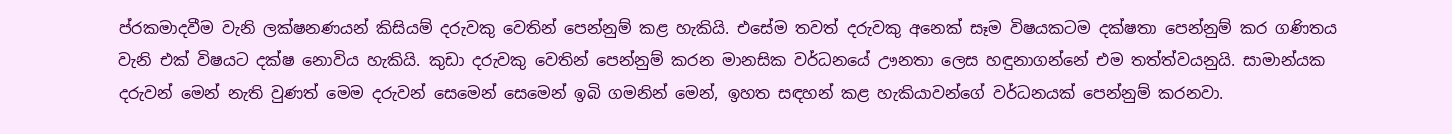ප්රකමාදවීම වැනි ලක්ෂනණයන් කිසියම් දරුවකු වෙතින් පෙන්නුම් කළ හැකියි. එසේම තවත් දරුවකු අනෙක් සෑම විෂයකටම දක්ෂතා පෙන්නුම් කර ගණිතය වැනි එක් විෂයට දක්ෂ නොවිය හැකියි. කුඩා දරුවකු වෙතින් පෙන්නුම් කරන මානසික වර්ධනයේ ඌනතා ලෙස හඳුනාගන්නේ එම තත්ත්වයනුයි. සාමාන්යක දරුවන් මෙන් නැති වුණත් මෙම දරුවන් සෙමෙන් සෙමෙන් ඉබි ගමනින් මෙන්, ඉහත සඳහන් කළ හැකියාවන්ගේ වර්ධනයක් පෙන්නුම් කරනවා.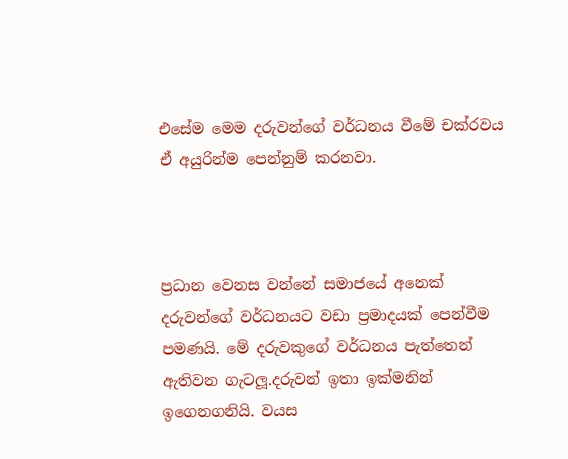එසේම මෙම දරුවන්ගේ වර්ධනය වීමේ චක්රවය ඒ අයුරින්ම පෙන්නුම් කරනවා.



ප්‍රධාන වෙනස වන්නේ සමාජයේ අනෙක් දරුවන්ගේ වර්ධනයට වඩා ප්‍රමාදයක් පෙන්වීම පමණයි. මේ දරුවකුගේ වර්ධනය පැත්තෙන් ඇතිවන ගැටලූ.දරුවන් ඉතා ඉක්මනින් ඉගෙනගනියි. වයස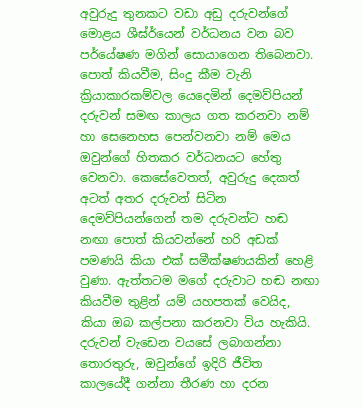අවුරුදු තුනකට වඩා අඩු දරුවන්ගේ මොළය ශීඝ්ර්යෙන් වර්ධනය වන බව පර්යේෂණ මගින් සොයාගෙන තිබෙනවා. පොත් කියවීම, සිංදු කීම වැනි ක්‍රියාකාරකම්වල යෙදෙමින් දෙමව්පියන් දරුවන් සමඟ කාලය ගත කරනවා නම් හා සෙනෙහස පෙන්වනවා නම් මෙය ඔවුන්ගේ හිතකර වර්ධනයට හේතු වෙනවා. කෙසේවෙතත්, අවුරුදු දෙකත් අටත් අතර දරුවන් සිටින දෙමව්පියන්ගෙන් තම දරුවන්ට හඬ නඟා පොත් කියවන්නේ හරි අඩක් පමණයි කියා එක් සමීක්ෂණයකින් හෙළි වුණා. ඇත්තටම මගේ දරුවාට හඬ නඟා කියවීම තුළින් යම් යහපතක් වෙයිද, කියා ඔබ කල්පනා කරනවා විය හැකියි. දරුවන් වැඩෙන වයසේ ලබාගන්නා තොරතුරු, ඔවුන්ගේ ඉදිරි ජීවිත කාලයේදී ගන්නා තීරණ හා දරන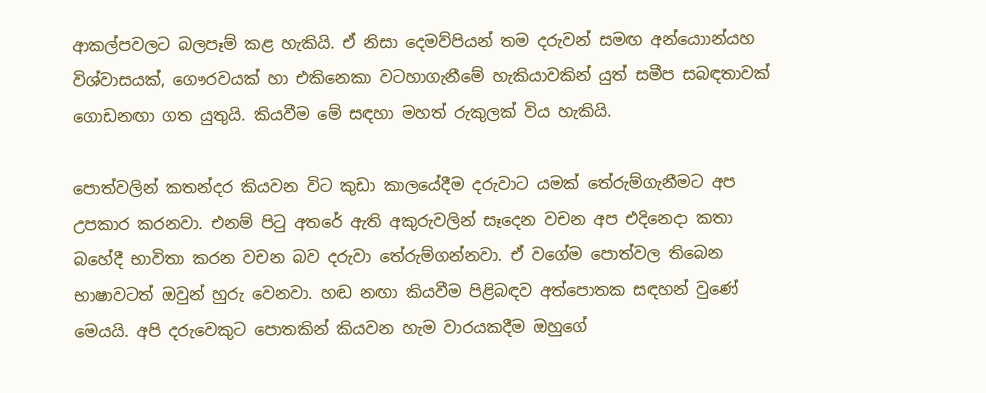ආකල්පවලට බලපෑම් කළ හැකියි. ඒ නිසා දෙමව්පියන් තම දරුවන් සමඟ අන්යොාන්යහ විශ්වාසයක්, ගෞරවයක් හා එකිනෙකා වටහාගැනීමේ හැකියාවකින් යුත් සමීප සබඳතාවක් ගොඩනඟා ගත යුතුයි. කියවීම මේ සඳහා මහත් රුකුලක් විය හැකියි.

පොත්වලින් කතන්දර කියවන විට කුඩා කාලයේදීම දරුවාට යමක් තේරුම්ගැනීමට අප උපකාර කරනවා. එනම් පිටු අතරේ ඇති අකුරුවලින් සෑදෙන වචන අප එදිනෙදා කතා බහේදී භාවිතා කරන වචන බව දරුවා තේරුම්ගන්නවා. ඒ වගේම පොත්වල තිබෙන භාෂාවටත් ඔවුන් හුරු වෙනවා. හඬ නඟා කියවීම පිළිබඳව අත්පොතක සඳහන් වුණේ මෙයයි. අපි දරුවෙකුට පොතකින් කියවන හැම වාරයකදීම ඔහුගේ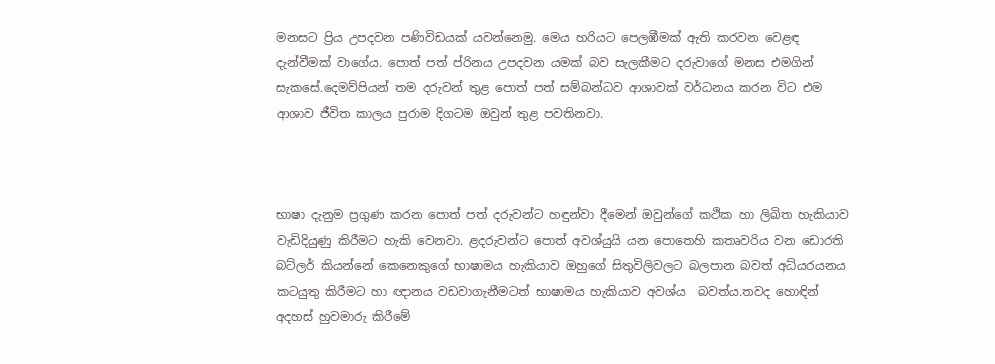මනසට ප්‍රිය උපදවන පණිවිඩයක් යවන්නෙමු. මෙය හරියට පෙලඹීමක් ඇති කරවන වෙළඳ දැන්වීමක් වාගේය. පොත් පත් ප්රිනය උපදවන යමක් බව සැලකීමට දරුවාගේ මනස එමගින් සැකසේ.දෙමව්පියන් තම දරුවන් තුළ පොත් පත් සම්බන්ධව ආශාවක් වර්ධනය කරන විට එම ආශාව ජීවිත කාලය පුරාම දිගටම ඔවුන් තුළ පවතිනවා.



භාෂා දැනුම ප්‍රගුණ කරන පොත් පත් දරුවන්ට හඳුන්වා දීමෙන් ඔවුන්ගේ කථික හා ලිඛිත හැකියාව වැඩිදියුණු කිරීමට හැකි වෙනවා. ළදරුවන්ට පොත් අවශ්යුයි යන පොතෙහි කතෘවරිය වන ඩොරති බට්ලර් කියන්නේ කෙනෙකුගේ භාෂාමය හැකියාව ඔහුගේ සිතුවිලිවලට බලපාන බවත් අධ්යරයනය කටයුතු කිරීමට හා ඥානය වඩවාගැනීමටත් භාෂාමය හැකියාව අවශ්ය  බවත්ය.තවද හොඳින් අදහස් හුවමාරු කිරීමේ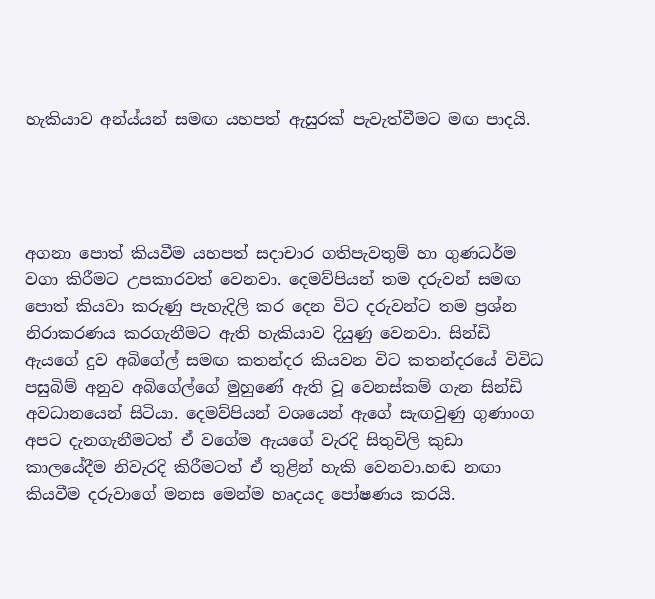හැකියාව අන්ය්යන් සමඟ යහපත් ඇසුරක් පැවැත්වීමට මඟ පාදයි.




අගනා පොත් කියවීම යහපත් සදාචාර ගතිපැවතුම් හා ගුණධර්ම වගා කිරීමට උපකාරවත් වෙනවා. දෙමව්පියන් තම දරුවන් සමඟ පොත් කියවා කරුණු පැහැදිලි කර දෙන විට දරුවන්ට තම ප්‍රශ්න නිරාකරණය කරගැනීමට ඇති හැකියාව දියුණු වෙනවා. සින්ඩි ඇයගේ දුව අබිගේල් සමඟ කතන්දර කියවන විට කතන්දරයේ විවිධ පසුබිම් අනුව අබිගේල්ගේ මුහුණේ ඇති වූ වෙනස්කම් ගැන සින්ඩි අවධානයෙන් සිටියා. දෙමව්පියන් වශයෙන් ඇගේ සැඟවුණු ගුණාංග අපට දැනගැනීමටත් ඒ වගේම ඇයගේ වැරදි සිතුවිලි කුඩා කාලයේදීම නිවැරදි කිරීමටත් ඒ තුළින් හැකි වෙනවා.හඬ නඟා කියවීම දරුවාගේ මනස මෙන්ම හෘදයද පෝෂණය කරයි.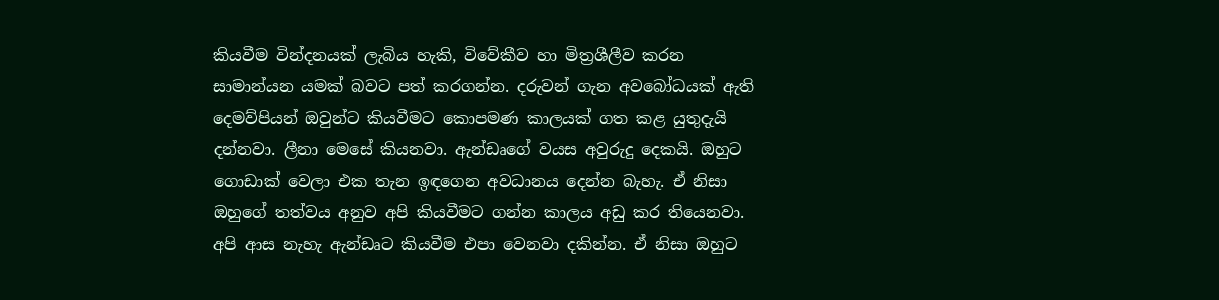කියවීම වින්දනයක් ලැබිය හැකි, විවේකීව හා මිත්‍රශීලීව කරන සාමාන්යන යමක් බවට පත් කරගන්න. දරුවන් ගැන අවබෝධයක් ඇති දෙමව්පියන් ඔවුන්ට කියවීමට කොපමණ කාලයක් ගත කළ යුතුදැයි දන්නවා. ලීනා මෙසේ කියනවා. ඇන්ඩෘගේ වයස අවුරුදු දෙකයි. ඔහුට ගොඩාක් වෙලා එක තැන ඉඳගෙන අවධානය දෙන්න බැහැ. ඒ නිසා ඔහුගේ තත්වය අනුව අපි කියවීමට ගන්න කාලය අඩු කර තියෙනවා. අපි ආස නැහැ ඇන්ඩෘට කියවීම එපා වෙනවා දකින්න. ඒ නිසා ඔහුට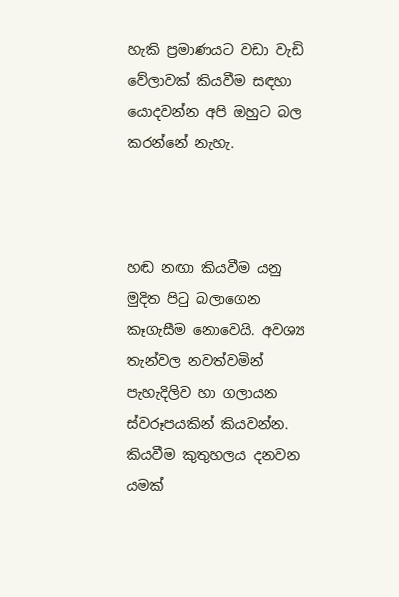හැකි ප්‍රමාණයට වඩා වැඩි වේලාවක් කියවීම සඳහා යොදවන්න අපි ඔහුට බල කරන්නේ නැහැ.



හඬ නඟා කියවීම යනු මුදිත පිටු බලාගෙන කෑගැසීම නොවෙයි. අවශ්‍ය තැන්වල නවත්වමින් පැහැදිලිව හා ගලායන ස්වරූපයකින් කියවන්න. කියවීම කුතුහලය දනවන යමක්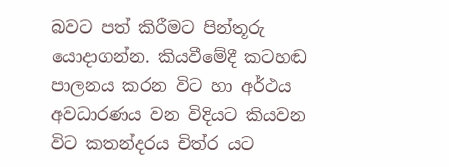බවට පත් කිරීමට පින්තූරු යොදාගන්න. කියවීමේදී කටහඬ පාලනය කරන විට හා අර්ථය අවධාරණය වන විදියට කියවන විට කතන්දරය චිත්ර යට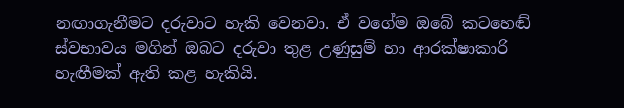නඟාගැනීමට දරුවාට හැකි වෙනවා. ඒ වගේම ඔබේ කටහෙඬ් ස්වභාවය මගින් ඔබට දරුවා තුළ උණුසුම් හා ආරක්ෂාකාරි හැඟීමක් ඇති කළ හැකියි.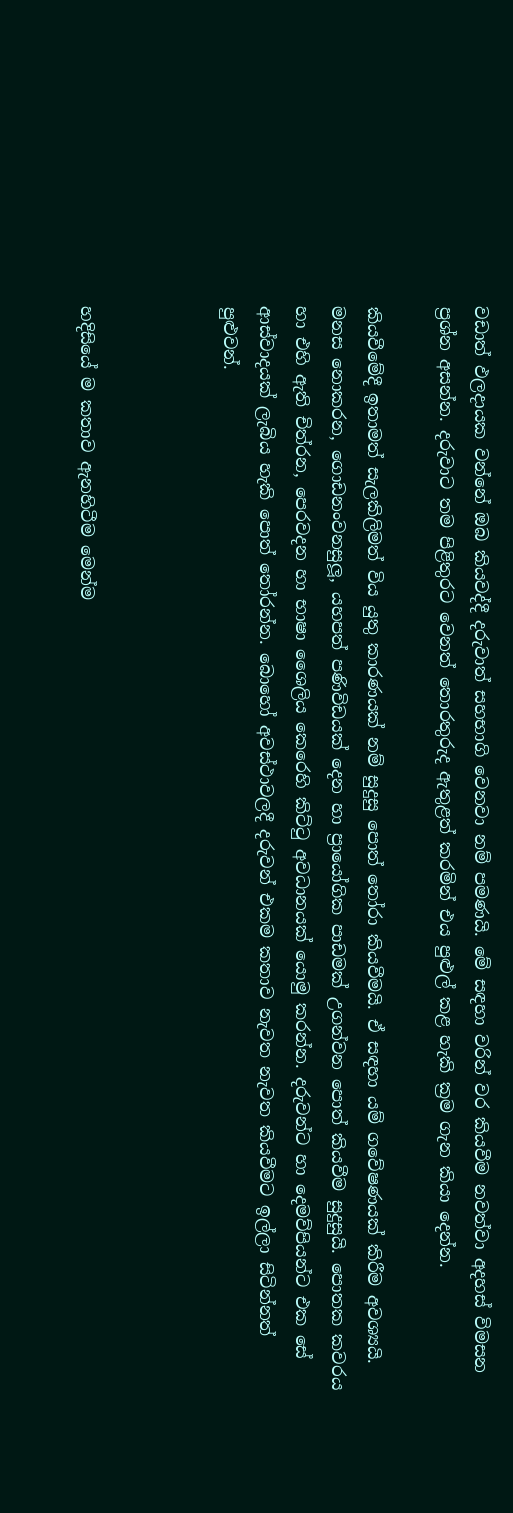වඩාත් ඵලදායක වන්නේ ඔබ කියවද්දී දරුවාත් සහභාගි වෙනවා නම් පමණයි. මේ සඳහා වරින් වර කියවීම නවත්වා අදහස් විමසන ප්‍රශ්න අසන්න. දරුවාට තම පිළිතුරට වෙනත් තොරතුරුද ඇතුළත් කරමින් එය පුළුල් කළ හැකි ක්‍රම ගැන කියා දෙන්න.

කියවීමේදී ඉතාමත් සැලකිලිමත් විය යුතු කාරණයක් නම් සුදුසු පොත් තෝරා කියවීමයි. ඒ සඳහා යම් ගවේෂණයක් කිරීම අවශ්‍යයි. මනස නොකරන, ගොඩනංවනසුලූ, යහපත් පණිවිඩයක් දෙන හා ප්‍රායෝගික පාඩමක් උගන්වන පොත් කියවීම සුදුසුයි. පොතක කවරය හා එහි ඇති චිත්රන, පෙරවදන හා භාෂා ශෛලිය කෙරෙහි කිට්ටු අවධානයක් යොමු කරන්න. දරුවන්ට හා දෙමව්පියන්ට එක සේ ආස්වාදයක් ලැබිය හැකි පොත් තෝරන්න. බොහෝ අවස්ථාවලදී දරුවන් එකම කතාව නැවත නැවත කියවීමට ඉල්ලා සිටින්නත් පුළුවන්.



හදිසියේ ම කතාව ඇනහිටීම මෙන්ම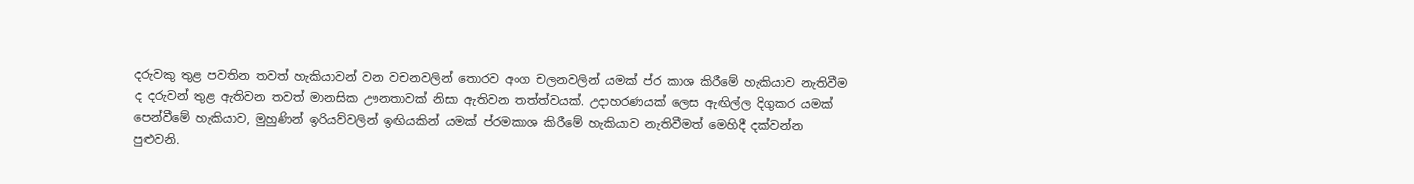දරුවකු තුළ පවතින තවත් හැකියාවන් වන වචනවලින් තොරව අංග චලනවලින් යමක් ප්ර කාශ කිරීමේ හැකියාව නැතිවීම ද දරුවන් තුළ ඇතිවන තවත් මානසික ඌනතාවක් නිසා ඇතිවන තත්ත්වයක්. උදාහරණයක් ලෙස ඇඟිල්ල දිගුකර යමක් පෙන්වීමේ හැකියාව, මුහුණින් ඉරියව්වලින් ඉඟියකින් යමක් ප්රමකාශ කිරීමේ හැකියාව නැතිවීමත් මෙහිදී දක්වන්න පුළුවනි.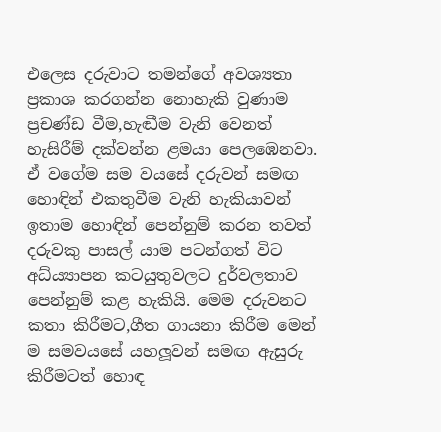එලෙස දරුවාට තමන්ගේ අවශ්‍යතා ප්‍රකාශ කරගන්න නොහැකි වුණාම ප්‍රචණ්ඩ වීම,හැඬීම වැනි වෙනත් හැසිරීම් දක්වන්න ළමයා පෙලඹෙනවා. ඒ වගේම සම වයසේ දරුවන් සමඟ හොඳින් එකතුවීම වැනි හැකියාවන් ඉතාම හොඳින් පෙන්නුම් කරන තවත් දරුවකු පාසල් යාම පටන්ගත් විට අධ්ය්‍යාපන කටයුතුවලට දුර්වලතාව පෙන්නුම් කළ හැකියි. මෙම දරුවනට කතා කිරීමට,ගීත ගායනා කිරීම මෙන් ම සමවයසේ යහලූවන් සමඟ ඇසුරු කිරීමටත් හොඳ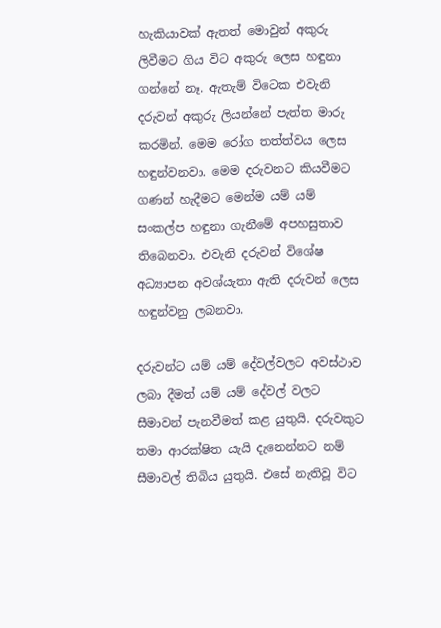හැකියාවක් ඇතත් මොවුන් අකුරු ලිවීමට ගිය විට අකුරු ලෙස හඳුනා ගන්නේ නෑ. ඇතැම් විටෙක එවැනි දරුවන් අකුරු ලියන්නේ පැත්ත මාරු කරමින්. මෙම රෝග තත්ත්වය ලෙස හඳුන්වනවා. මෙම දරුවනට කියවීමට ගණන් හැදීමට මෙන්ම යම් යම් සංකල්ප හඳුනා ගැනීමේ අපහසුතාව තිබෙනවා. එවැනි දරුවන් විශේෂ අධ්‍යාපන අවශ්යැතා ඇති දරුවන් ලෙස හඳුන්වනු ලබනවා.

දරුවන්ට යම් යම් දේවල්වලට අවස්ථාව ලබා දීමත් යම් යම් දේවල් වලට සීමාවන් පැනවීමත් කළ යුතුයි. දරුවකුට තමා ආරක්ෂිත යැයි දැනෙන්නට නම් සීමාවල් තිබිය යුතුයි. එසේ නැතිවූ විට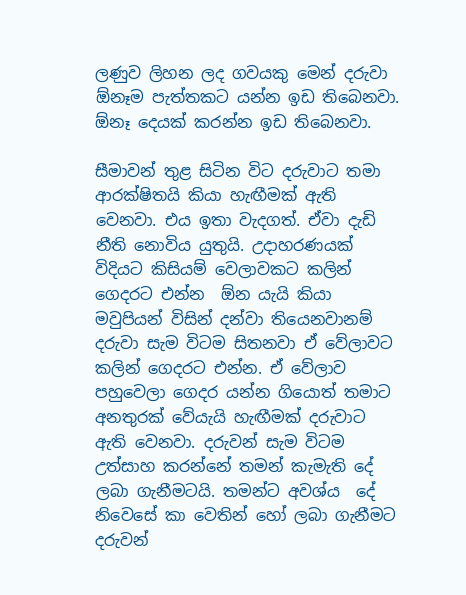ලණුව ලිහන ලද ගවයකු මෙන් දරුවා  ඕනෑම පැත්තකට යන්න ඉඩ තිබෙනවා.  ඕනෑ දෙයක් කරන්න ඉඩ තිබෙනවා.

සීමාවන් තුළ සිටින විට දරුවාට තමා ආරක්ෂිතයි කියා හැඟීමක් ඇති වෙනවා. එය ඉතා වැදගත්. ඒවා දැඩි නීති නොවිය යුතුයි. උදාහරණයක් විදියට කිසියම් වෙලාවකට කලින් ගෙදරට එන්න  ඕන යැයි කියා මවුපියන් විසින් දන්වා තියෙනවානම් දරුවා සැම විටම සිතනවා ඒ වේලාවට කලින් ගෙදරට එන්න. ඒ වේලාව පහුවෙලා ගෙදර යන්න ගියොත් තමාට අනතුරක් වේයැයි හැඟීමක් දරුවාට ඇති වෙනවා. දරුවන් සැම විටම උත්සාහ කරන්නේ තමන් කැමැති දේ ලබා ගැනීමටයි. තමන්ට අවශ්ය  දේ නිවෙසේ කා වෙතින් හෝ ලබා ගැනීමට දරුවන්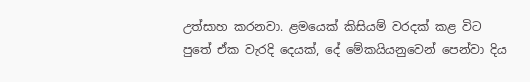උත්සාහ කරනවා. ළමයෙක් කිසියම් වරදක් කළ විට පුතේ ඒක වැරදි දෙයක්, දේ මේකයියනුවෙන් පෙන්වා දිය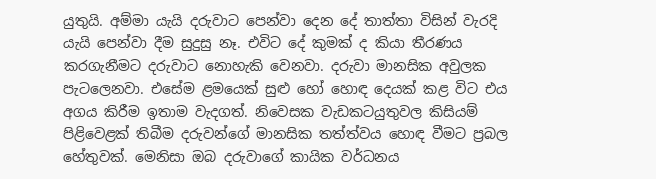යුතුයි. අම්මා යැයි දරුවාට පෙන්වා දෙන දේ තාත්තා විසින් වැරදි යැයි පෙන්වා දීම සුදුසු නෑ. එවිට දේ කුමක් ද කියා තීරණය කරගැනීමට දරුවාට නොහැකි වෙනවා. දරුවා මානසික අවුලක පැටලෙනවා. එසේම ළමයෙක් සුළු හෝ හොඳ දෙයක් කළ විට එය අගය කිරීම ඉතාම වැදගත්. නිවෙසක වැඩකටයුතුවල කිසියම් පිළිවෙළක් තිබීම දරුවන්ගේ මානසික තත්ත්වය හොඳ වීමට ප්‍රබල හේතුවක්. මෙනිසා ඔබ දරුවාගේ කායික වර්ධනය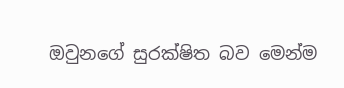ඔවුනගේ සුරක්ෂිත බව මෙන්ම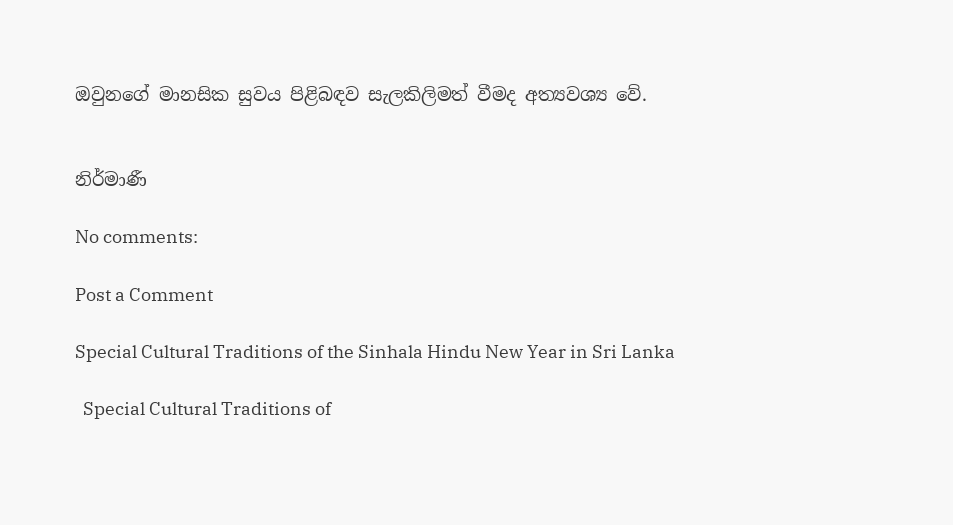ඔවුනගේ මානසික සුවය පිළිබඳව සැලකිලිමත් වීමද අත්‍යවශ්‍ය වේ.


නිර්මාණී

No comments:

Post a Comment

Special Cultural Traditions of the Sinhala Hindu New Year in Sri Lanka

  Special Cultural Traditions of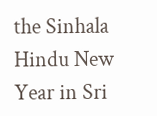the Sinhala Hindu New Year in Sri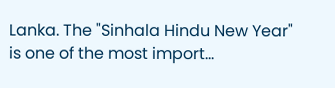Lanka. The "Sinhala Hindu New Year" is one of the most import...